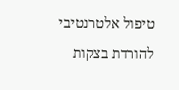טיפול אלטרנטיבי להורדת בצקות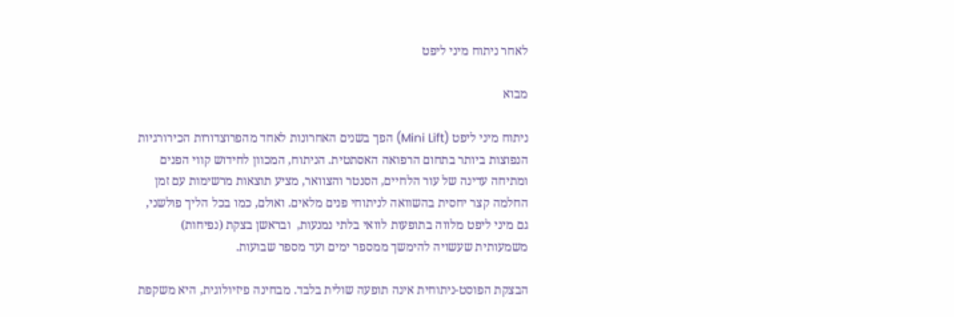לאחר ניתוח מיני ליפט

מבוא

ניתוח מיני ליפט (Mini Lift) הפך בשנים האחרונות לאחד מהפרוצדורות הכירורגיות הנפוצות ביותר בתחום הרפואה האסתטית. הניתוח, המכוון לחידוש קווי הפנים ומתיחה עדינה של עור הלחיים, הסנטר והצוואר, מציע תוצאות מרשימות עם זמן החלמה קצר יחסית בהשוואה לניתוחי פנים מלאים. ואולם, כמו בכל הליך פולשני, גם מיני ליפט מלווה בתופעות לוואי בלתי נמנעות,  ובראשן בצקת (נפיחות) משמעותית שעשויה להימשך ממספר ימים ועד מספר שבועות.

הבצקת הפוסט-ניתוחית אינה תופעה שולית בלבד. מבחינה פיזיולוגית, היא משקפת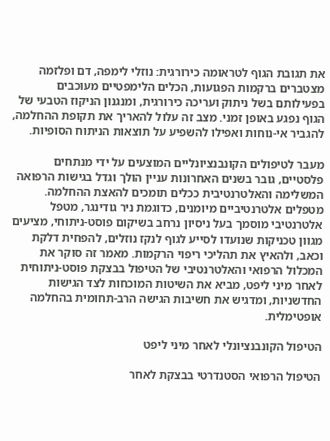את תגובת הגוף לטראומה כירורגית: נוזלי לימפה, דם ופלזמה מצטברים ברקמות הפגועות, הכלים הלימפטיים מעוכבים בפעילותם בשל ניתוק ועריכה כירורגית, ומנגנון הניקוז הטבעי של הגוף נפגע באופן זמני. מצב זה עלול להאריך את תקופת ההחלמה, להגביר אי-נוחות ואפילו להשפיע על תוצאות הניתוח הסופיות.

מעבר לטיפולים הקונבנציונליים המוצעים על ידי מנתחים פלסטיים, גובר בשנים האחרונות עניין הולך וגדל בגישות הרפואה המשלימה והאלטרנטיבית ככלים תומכים להאצת ההחלמה. מטפלים אלטרנטיביים מיומנים, כדוגמת ניר גודינגר, מטפל אלטרנטיבי מוסמך בעל ניסיון נרחב בשיקום פוסט-ניתוחי, מציעים מגוון טכניקות שנועדו לסייע לגוף לנקז נוזלים, להפחית דלקת וכאב, ולהאיץ את תהליכי ריפוי הרקמות. מאמר זה סוקר את המכלול הרפואי והאלטרנטיבי של הטיפול בבצקת פוסט-ניתוחית לאחר מיני ליפט, מביא את השיטות המוכחות לצד הגישות החדשניות, ומדגיש את חשיבות הגישה הרב-תחומית בהחלמה אופטימלית.

הטיפול הקונבנציונלי לאחר מיני ליפט

הטיפול הרפואי הסטנדרטי בבצקת לאחר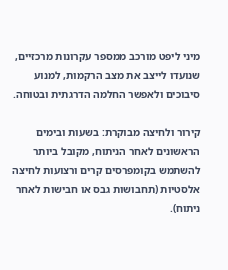מיני ליפט מורכב ממספר עקרונות מרכזיים, שנועדו לייצב את מצב הרקמות, למנוע סיבוכים ולאפשר החלמה הדרגתית ובטוחה.

קירור ולחיצה מבוקרת: בשעות ובימים הראשונים לאחר הניתוח, מקובל ביותר להשתמש בקומפרסים קרים ורצועות לחיצה אלסטיות (תחבושות גבס או חבישות לאחר ניתוח).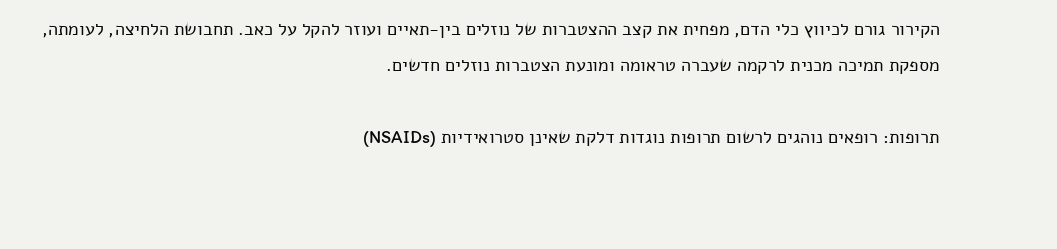הקירור גורם לכיווץ כלי הדם, מפחית את קצב ההצטברות של נוזלים בין-תאיים ועוזר להקל על כאב. תחבושת הלחיצה, לעומתה, מספקת תמיכה מכנית לרקמה שעברה טראומה ומונעת הצטברות נוזלים חדשים.

תרופות: רופאים נוהגים לרשום תרופות נוגדות דלקת שאינן סטרואידיות (NSAIDs)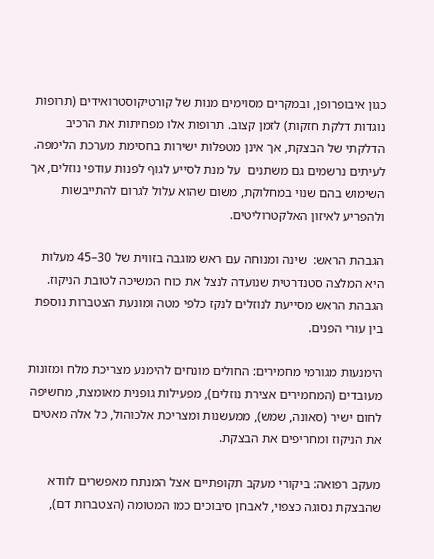כגון איבופרופן, ובמקרים מסוימים מנות של קורטיקוסטרואידים (תרופות נוגדות דלקת חזקות) לזמן קצוב. תרופות אלו מפחיתות את הרכיב הדלקתי של הבצקת, אך אינן מטפלות ישירות בחסימת מערכת הלימפה. לעיתים נרשמים גם משתנים  על מנת לסייע לגוף לפנות עודפי נוזלים, אך השימוש בהם שנוי במחלוקת, משום שהוא עלול לגרום להתייבשות ולהפריע לאיזון האלקטרוליטים.

הגבהת הראש:  שינה ומנוחה עם ראש מוגבה בזווית של 30–45 מעלות היא המלצה סטנדרטית שנועדה לנצל את כוח המשיכה לטובת הניקוז. הגבהת הראש מסייעת לנוזלים לנקז כלפי מטה ומונעת הצטברות נוספת בין עורי הפנים.

הימנעות מגורמי מחמירים: החולים מונחים להימנע מצריכת מלח ומזונות מעובדים (המחמירים אצירת נוזלים), מפעילות גופנית מאומצת, מחשיפה לחום ישיר (סאונה, שמש), ממעשנות ומצריכת אלכוהול, כל אלה מאטים את הניקוז ומחריפים את הבצקת.

מעקב רפואה: ביקורי מעקב תקופתיים אצל המנתח מאפשרים לוודא שהבצקת נסוגה כצפוי, לאבחן סיבוכים כמו המטומה (הצטברות דם),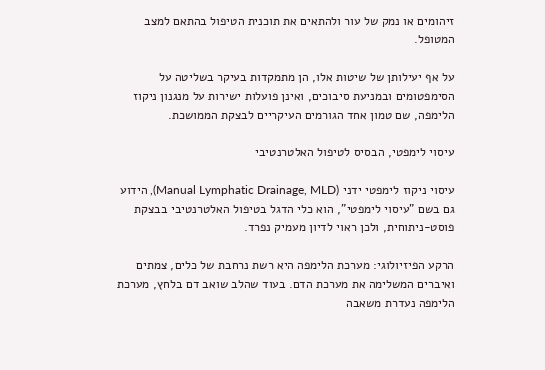זיהומים או נמק של עור ולהתאים את תוכנית הטיפול בהתאם למצב המטופל.

על אף יעילותן של שיטות אלו, הן מתמקדות בעיקר בשליטה על הסימפטומים ובמניעת סיבוכים, ואינן פועלות ישירות על מנגנון ניקוז הלימפה, שם טמון אחד הגורמים העיקריים לבצקת הממושכת.

עיסוי לימפטי, הבסיס לטיפול האלטרנטיבי

עיסוי ניקוז לימפטי ידני (Manual Lymphatic Drainage, MLD), הידוע גם בשם "עיסוי לימפטי", הוא כלי הדגל בטיפול האלטרנטיבי בבצקת פוסט-ניתוחית, ולכן ראוי לדיון מעמיק נפרד.

הרקע הפיזיולוגי: מערכת הלימפה היא רשת נרחבת של כלים, צמתים ואיברים המשלימה את מערכת הדם. בעוד שהלב שואב דם בלחץ, מערכת הלימפה נעדרת משאבה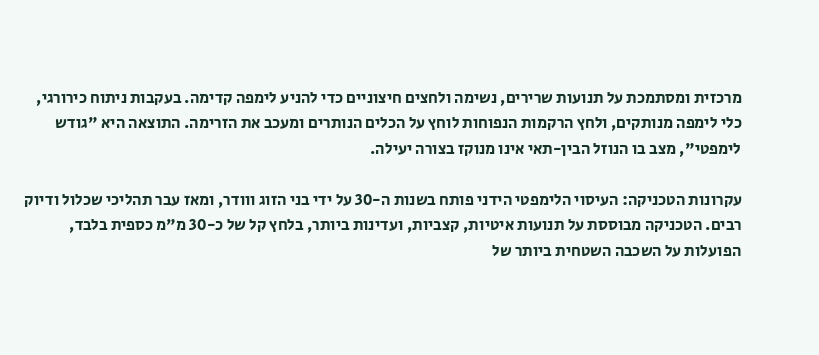מרכזית ומסתמכת על תנועות שרירים, נשימה ולחצים חיצוניים כדי להניע לימפה קדימה. בעקבות ניתוח כירורגי, כלי לימפה מנותקים, ולחץ הרקמות הנפוחות לוחץ על הכלים הנותרים ומעכב את הזרימה. התוצאה היא "גודש לימפטי", מצב בו הנוזל הבין-תאי אינו מנוקז בצורה יעילה.

עקרונות הטכניקה: העיסוי הלימפטי הידני פותח בשנות ה-30 על ידי בני הזוג ווודר, ומאז עבר תהליכי שכלול ודיוק רבים. הטכניקה מבוססת על תנועות איטיות, קצביות, ועדינות ביותר, בלחץ קל של כ-30 מ"מ כספית בלבד, הפועלות על השכבה השטחית ביותר של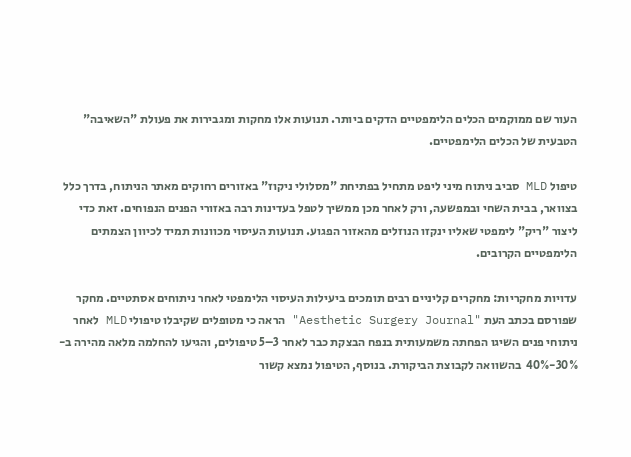העור שם ממוקמים הכלים הלימפטיים הדקים ביותר. תנועות אלו מחקות ומגבירות את פעולת "השאיבה" הטבעית של הכלים הלימפטיים.

טיפול MLD סביב ניתוח מיני ליפט מתחיל בפתיחת "מסלולי ניקוז" באזורים רחוקים מאתר הניתוח, בדרך כלל בצוואר, בבית השחי ובמפשעה, ורק לאחר מכן ממשיך לטפל בעדינות רבה באזורי הפנים הנפוחים. זאת כדי ליצור "ריק" לימפטי שאליו ינקזו הנוזלים מהאזור הפגוע. תנועות העיסוי מכוונות תמיד לכיוון הצמתים הלימפטיים הקרובים.

עדויות מחקריות: מחקרים קליניים רבים תומכים ביעילות העיסוי הלימפטי לאחר ניתוחים אסתטיים. מחקר שפורסם בכתב העת "Aesthetic Surgery Journal" הראה כי מטופלים שקיבלו טיפולי MLD לאחר ניתוחי פנים השיגו הפחתה משמעותית בנפח הבצקת כבר לאחר 3–5 טיפולים, והגיעו להחלמה מלאה מהירה ב-  30%-40%  בהשוואה לקבוצת הביקורת. בנוסף, הטיפול נמצא קשור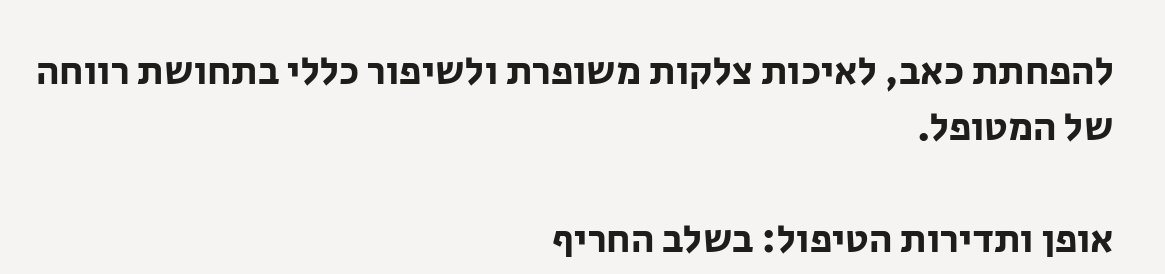להפחתת כאב, לאיכות צלקות משופרת ולשיפור כללי בתחושת רווחה של המטופל.

אופן ותדירות הטיפול: בשלב החריף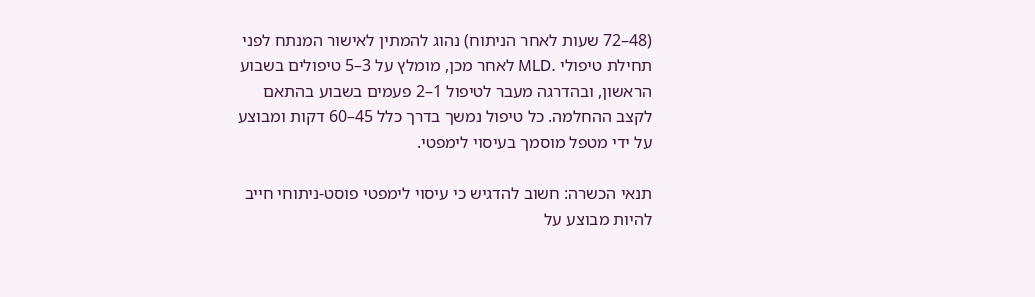(48–72 שעות לאחר הניתוח) נהוג להמתין לאישור המנתח לפני תחילת טיפולי .MLD לאחר מכן, מומלץ על 3–5 טיפולים בשבוע הראשון, ובהדרגה מעבר לטיפול 1–2 פעמים בשבוע בהתאם לקצב ההחלמה. כל טיפול נמשך בדרך כלל 45–60 דקות ומבוצע על ידי מטפל מוסמך בעיסוי לימפטי.

תנאי הכשרה: חשוב להדגיש כי עיסוי לימפטי פוסט-ניתוחי חייב להיות מבוצע על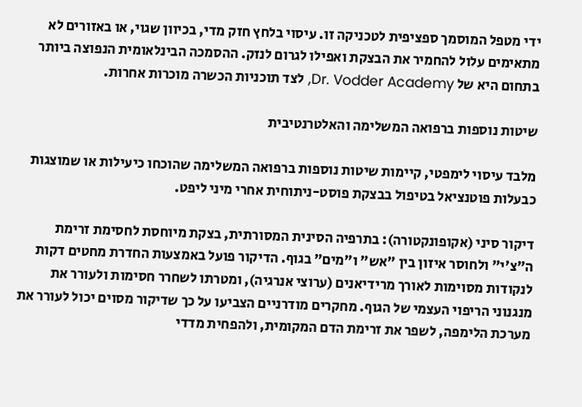ידי מטפל המוסמך ספציפית לטכניקה זו. עיסוי בלחץ חזק מדי, בכיוון שגוי, או באזורים לא מתאימים עלול להחמיר את הבצקת ואפילו לגרום לנזק. ההסמכה הבינלאומית הנפוצה ביותר בתחום היא של Dr. Vodder Academy, לצד תוכניות הכשרה מוכרות אחרות.

שיטות נוספות ברפואה המשלימה והאלטרנטיבית

מלבד עיסוי לימפטי, קיימות שיטות נוספות ברפואה המשלימה שהוכחו כיעילות או שמוצגות כבעלות פוטנציאל בטיפול בבצקת פוסט-ניתוחית אחרי מיני ליפט.

דיקור סיני (אקופונקטורה): בתרפיה הסינית המסורתית, בצקת מיוחסת לחסימת זרימת ה"צ'י" ולחוסר איזון בין "אש" ו"מים" בגוף. הדיקור פועל באמצעות החדרת מחטים דקות לנקודות מסוימות לאורך מרידיאנים (ערוצי אנרגיה), ומטרתו לשחרר חסימות ולעורר את מנגנוני הריפוי העצמי של הגוף. מחקרים מודרניים הצביעו על כך שדיקור מסוים יכול לעורר את מערכת הלימפה, לשפר את זרימת הדם המקומית, ולהפחית מדדי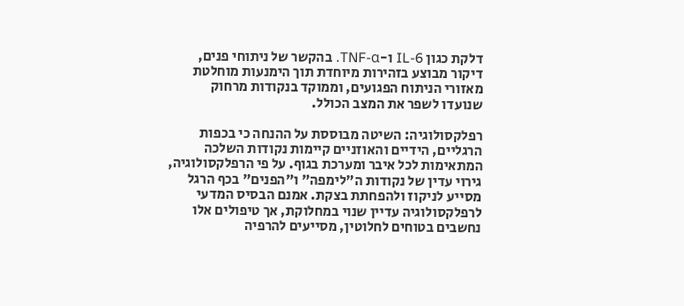דלקת כגון IL-6 ו-TNF-α. בהקשר של ניתוחי פנים, דיקור מבוצע בזהירות מיוחדת תוך הימנעות מוחלטת מאזורי הניתוח הפגועים, וממוקד בנקודות מרחוק שנועדו לשפר את המצב הכולל.

רפלקסולוגיה: השיטה מבוססת על ההנחה כי בכפות הרגליים, הידיים והאוזניים קיימות נקודות השלכה המתאימות לכל איבר ומערכת בגוף. על פי הרפלקסולוגיה, גירוי עדין של נקודות ה"לימפה" ו"הפנים" בכף הרגל מסייע לניקוז ולהפחתת בצקת. אמנם הבסיס המדעי לרפלקסולוגיה עדיין שנוי במחלוקת, אך טיפולים אלו נחשבים בטוחים לחלוטין, מסייעים להרפיה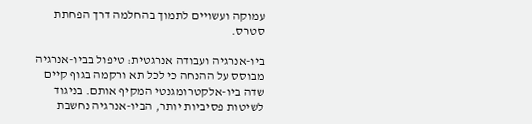עמוקה ועשויים לתמוך בהחלמה דרך הפחתת סטרס.

ביו-אנרגיה ועבודה אנרגטית: טיפול בביו-אנרגיה מבוסס על ההנחה כי לכל תא ורקמה בגוף קיים שדה ביו-אלקטרומגנטי המקיף אותם. בניגוד לשיטות פסיביות יותר, הביו-אנרגיה נחשבת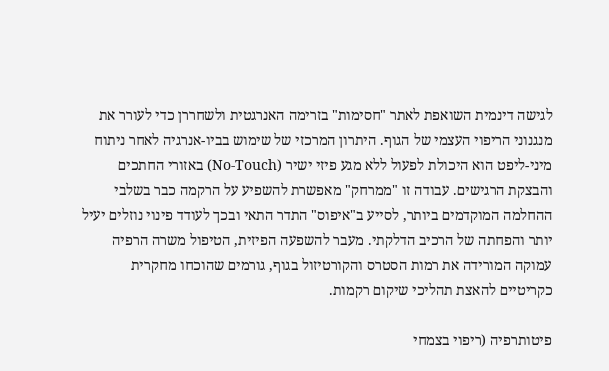לגישה דינמית השואפת לאתר "חסימות" בזרימה האנרגטית ולשחררן כדי לעורר את מנגנוני הריפוי העצמי של הגוף. היתרון המרכזי של שימוש בביו-אנרגיה לאחר ניתוח מיני-ליפט הוא היכולת לפעול ללא מגע פיזי ישיר (No-Touch) באזורי החתכים והבצקת הרגישים. עבודה זו "ממרחק" מאפשרת להשפיע על הרקמה כבר בשלבי ההחלמה המוקדמים ביותר, לסייע ב"איפוס" התדר התאי ובכך לעודד פינוי נוזלים יעיל יותר והפחתה של הרכיב הדלקתי. מעבר להשפעה הפיזית, הטיפול משרה הרפיה עמוקה המורידה את רמות הסטרס והקורטיזול בגוף, גורמים שהוכחו מחקרית כקריטיים להאצת תהליכי שיקום רקמות.

פיטותרפיה (ריפוי בצמחי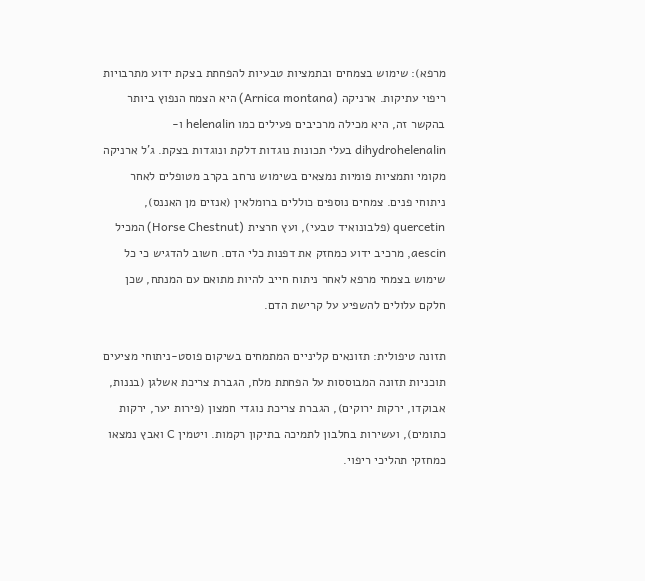מרפא): שימוש בצמחים ובתמציות טבעיות להפחתת בצקת ידוע מתרבויות ריפוי עתיקות. ארניקה (Arnica montana) היא הצמח הנפוץ ביותר בהקשר זה, היא מכילה מרכיבים פעילים כמו helenalin ו-dihydrohelenalin בעלי תכונות נוגדות דלקת ונוגדות בצקת. ג'ל ארניקה מקומי ותמציות פומיות נמצאים בשימוש נרחב בקרב מטופלים לאחר ניתוחי פנים. צמחים נוספים כוללים ברומלאין (אנזים מן האננס), quercetin (פלבונואיד טבעי), ועץ חרצית (Horse Chestnut) המכיל aescin, מרכיב ידוע כמחזק את דפנות כלי הדם. חשוב להדגיש כי כל שימוש בצמחי מרפא לאחר ניתוח חייב להיות מתואם עם המנתח, שכן חלקם עלולים להשפיע על קרישת הדם.

תזונה טיפולית: תזונאים קליניים המתמחים בשיקום פוסט-ניתוחי מציעים תוכניות תזונה המבוססות על הפחתת מלח, הגברת צריכת אשלגן (בננות, אבוקדו, ירקות ירוקים), הגברת צריכת נוגדי חמצון (פירות יער, ירקות כתומים), ועשירות בחלבון לתמיכה בתיקון רקמות. ויטמין C ואבץ נמצאו כמחזקי תהליכי ריפוי.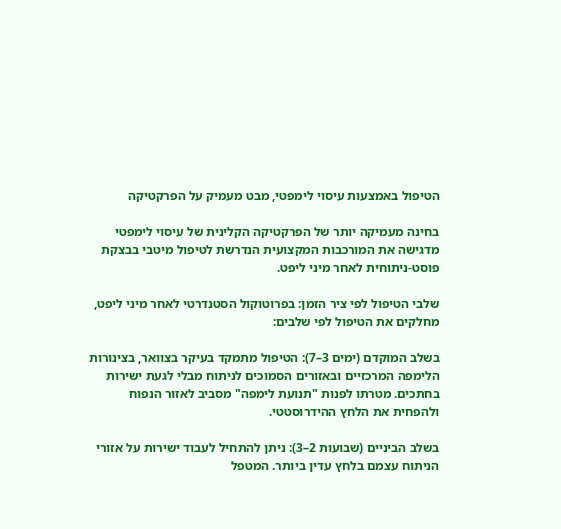הטיפול באמצעות עיסוי לימפטי, מבט מעמיק על הפרקטיקה

בחינה מעמיקה יותר של הפרקטיקה הקלינית של עיסוי לימפטי מדגישה את המורכבות המקצועית הנדרשת לטיפול מיטבי בבצקת פוסט-ניתוחית לאחר מיני ליפט.

שלבי הטיפול לפי ציר הזמן: בפרוטוקול הסטנדרטי לאחר מיני ליפט, מחלקים את הטיפול לפי שלבים:

בשלב המוקדם (ימים 3–7): הטיפול מתמקד בעיקר בצוואר, בצינורות הלימפה המרכזיים ובאזורים הסמוכים לניתוח מבלי לגעת ישירות בחתכים. מטרתו לפנות "תנועת לימפה" מסביב לאזור הנפוח ולהפחית את הלחץ ההידרוסטטי.

בשלב הביניים (שבועות 2–3): ניתן להתחיל לעבוד ישירות על אזורי הניתוח עצמם בלחץ עדין ביותר. המטפל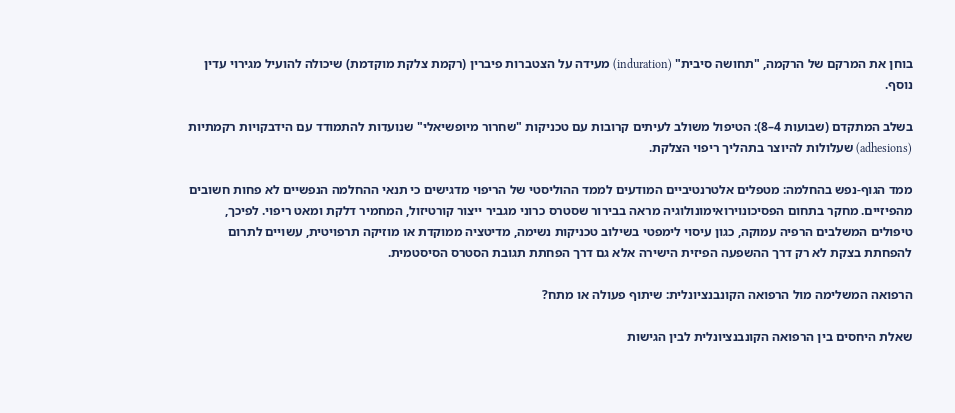בוחן את המרקם של הרקמה, "תחושה סיבית" (induration) מעידה על הצטברות פיברין (רקמת צלקת מוקדמת) שיכולה להועיל מגירוי עדין נוסף.

בשלב המתקדם (שבועות 4–8): הטיפול משולב לעיתים קרובות עם טכניקות "שחרור מיופשיאלי" שנועדות להתמודד עם הידבקויות רקמתיות (adhesions) שעלולות להיוצר בתהליך ריפוי הצלקת.

ממד הגוף-נפש בהחלמה: מטפלים אלטרנטיביים המודעים לממד ההוליסטי של הריפוי מדגישים כי תנאי ההחלמה הנפשיים לא פחות חשובים מהפיזיים. מחקר בתחום הפסיכונוירואימונולוגיה מראה בבירור שסטרס כרוני מגביר ייצור קורטיזול, המחמיר דלקת ומאט ריפוי. לפיכך, טיפולים המשלבים הרפיה עמוקה, כגון עיסוי לימפטי בשילוב טכניקות נשימה, מדיטציה ממוקדת או מוזיקה תרפויטית, עשויים לתרום להפחתת בצקת לא רק דרך ההשפעה הפיזית הישירה אלא גם דרך הפחתת תגובת הסטרס הסיסטמית.

הרפואה המשלימה מול הרפואה הקונבנציונלית: שיתוף פעולה או מתח?

שאלת היחסים בין הרפואה הקונבנציונלית לבין הגישות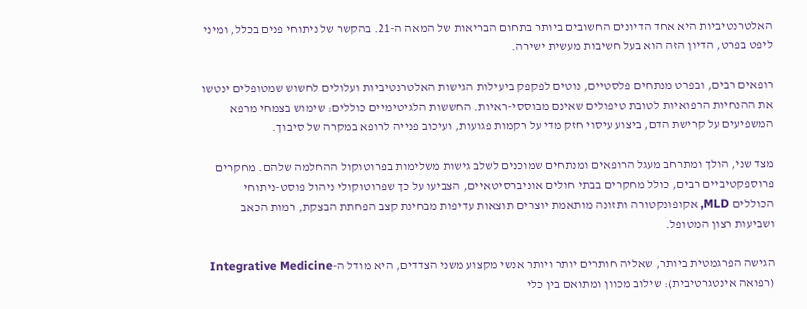האלטרנטיביות היא אחד הדיונים החשובים ביותר בתחום הבריאות של המאה ה-21. בהקשר של ניתוחי פנים בכלל, ומיני ליפט בפרט, הדיון הזה הוא בעל חשיבות מעשית ישירה.

רופאים רבים, ובפרט מנתחים פלסטיים, נוטים לפקפק ביעילות הגישות האלטרנטיביות ועלולים לחשוש שמטופלים ינטשו את ההנחיות הרפואיות לטובת טיפולים שאינם מבוססי-ראיות. החששות הלגיטימיים כוללים: שימוש בצמחי מרפא המשפיעים על קרישת הדם, ביצוע עיסוי חזק מדי על רקמות פגועות, ועיכוב פנייה לרופא במקרה של סיבוך.

מצד שני, הולך ומתרחב מעגל הרופאים ומנתחים שמוכנים לשלב גישות משלימות בפרוטוקול ההחלמה שלהם. מחקרים פרוספקטיביים רבים, כולל מחקרים בבתי חולים אוניברסיטאיים, הצביעו על כך שפרוטוקולי ניהול פוסט-ניתוחי הכוללים MLD, אקופונקטורה ותזונה מותאמת יוצרים תוצאות עדיפות מבחינת קצב הפחתת הבצקת, רמות הכאב ושביעות רצון המטופל.

הגישה הפרגמטית ביותר, שאליה חותרים יותר ויותר אנשי מקצוע משני הצדדים, היא מודל ה-Integrative Medicine (רפואה אינטגרטיבית): שילוב מכוון ומתואם בין כלי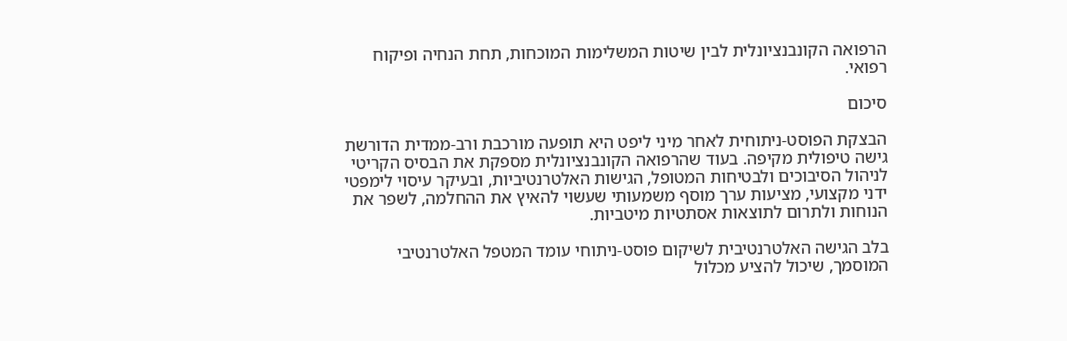הרפואה הקונבנציונלית לבין שיטות המשלימות המוכחות, תחת הנחיה ופיקוח רפואי.

סיכום

הבצקת הפוסט-ניתוחית לאחר מיני ליפט היא תופעה מורכבת ורב-ממדית הדורשת גישה טיפולית מקיפה. בעוד שהרפואה הקונבנציונלית מספקת את הבסיס הקריטי לניהול הסיבוכים ולבטיחות המטופל, הגישות האלטרנטיביות, ובעיקר עיסוי לימפטי ידני מקצועי, מציעות ערך מוסף משמעותי שעשוי להאיץ את ההחלמה, לשפר את הנוחות ולתרום לתוצאות אסתטיות מיטביות.

בלב הגישה האלטרנטיבית לשיקום פוסט-ניתוחי עומד המטפל האלטרנטיבי המוסמך, שיכול להציע מכלול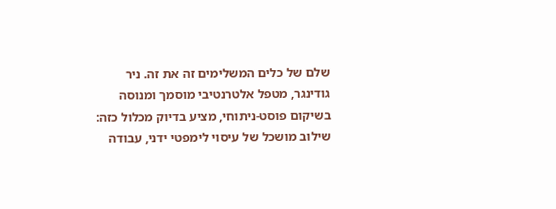שלם של כלים המשלימים זה את זה. ניר גודינגר, מטפל אלטרנטיבי מוסמך ומנוסה בשיקום פוסט-ניתוחי, מציע בדיוק מכלול כזה: שילוב מושכל של עיסוי לימפטי ידני, עבודה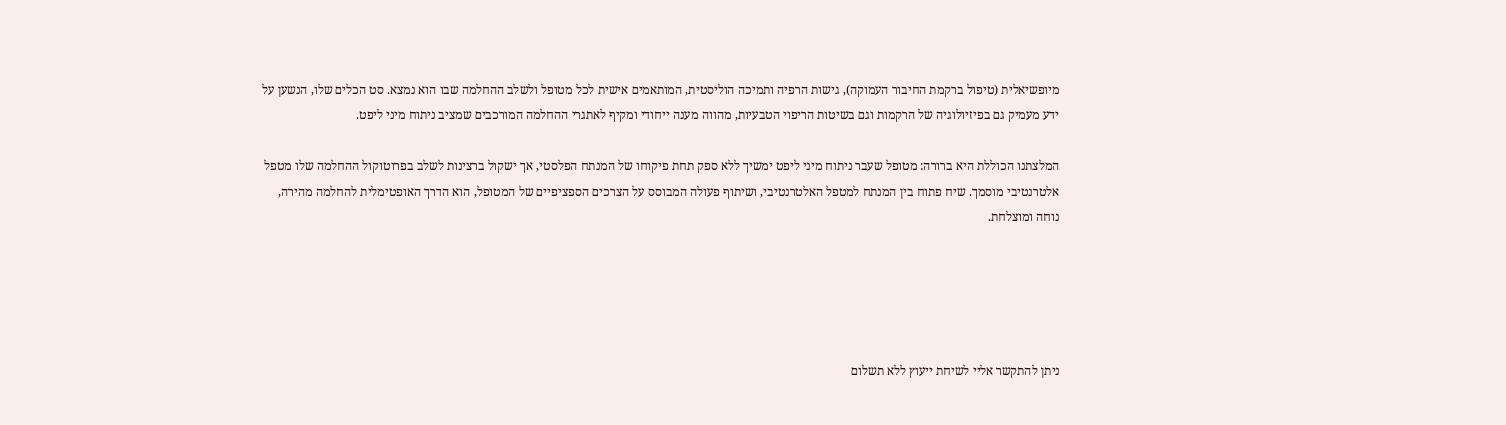מיופשיאלית (טיפול ברקמת החיבור העמוקה), גישות הרפיה ותמיכה הוליסטית, המותאמים אישית לכל מטופל ולשלב ההחלמה שבו הוא נמצא. סט הכלים שלו, הנשען על ידע מעמיק גם בפיזיולוגיה של הרקמות וגם בשיטות הריפוי הטבעיות, מהווה מענה ייחודי ומקיף לאתגרי ההחלמה המורכבים שמציב ניתוח מיני ליפט.

המלצתנו הכוללת היא ברורה: מטופל שעבר ניתוח מיני ליפט ימשיך ללא ספק תחת פיקוחו של המנתח הפלסטי, אך ישקול ברצינות לשלב בפרוטוקול ההחלמה שלו מטפל אלטרנטיבי מוסמך. שיח פתוח בין המנתח למטפל האלטרנטיבי, ושיתוף פעולה המבוסס על הצרכים הספציפיים של המטופל, הוא הדרך האופטימלית להחלמה מהירה, נוחה ומוצלחת.





ניתן להתקשר אליי לשיחת ייעוץ ללא תשלום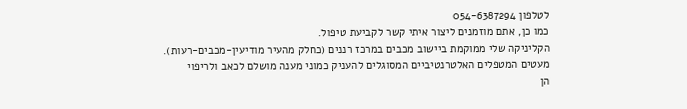לטלפון 054-6387294
כמו כן, אתם מוזמנים ליצור איתי קשר לקביעת טיפול.
הקליניקה שלי ממוקמת ביישוב מכבים במרכז רננים (כחלק מהעיר מודיעין-מכבים-רעות).
מעטים המטפלים האלטרנטיביים המסוגלים להעניק כמוני מענה מושלם לכאב ולריפוי
הן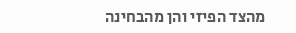מהצד הפיזי והן מהבחינה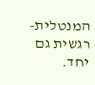המנטלית-רגשית גם יחד.